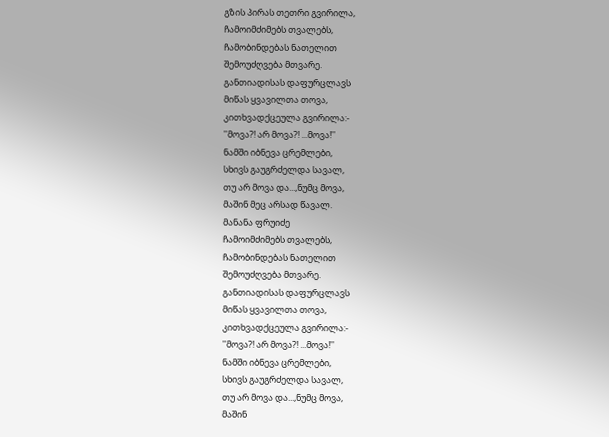გზის პირას თეთრი გვირილა,
ჩამოიმძიმებს თვალებს,
ჩამობინდებას ნათელით
შემოუძღვება მთვარე.
განთიადისას დაფურცლავს
მიწას ყვავილთა თოვა,
კითხვადქცეულა გვირილა:-
''მოვა?! არ მოვა?! ...მოვა!''
ნამში იბნევა ცრემლები,
სხივს გაუგრძელდა სავალ,
თუ არ მოვა და...,ნუმც მოვა,
მაშინ მეც არსად წავალ.
მანანა ფრუიძე
ჩამოიმძიმებს თვალებს,
ჩამობინდებას ნათელით
შემოუძღვება მთვარე.
განთიადისას დაფურცლავს
მიწას ყვავილთა თოვა,
კითხვადქცეულა გვირილა:-
''მოვა?! არ მოვა?! ...მოვა!''
ნამში იბნევა ცრემლები,
სხივს გაუგრძელდა სავალ,
თუ არ მოვა და...,ნუმც მოვა,
მაშინ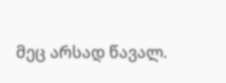მეც არსად წავალ.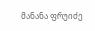მანანა ფრუიძე